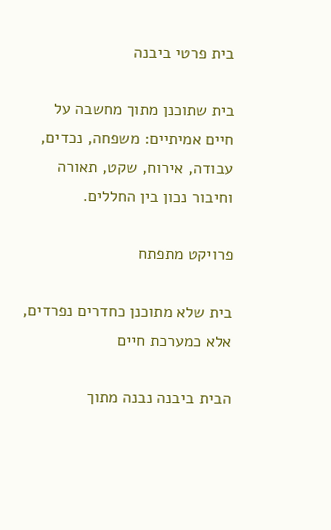בית פרטי ביבנה

בית שתוכנן מתוך מחשבה על חיים אמיתיים: משפחה, נכדים, עבודה, אירוח, שקט, תאורה וחיבור נכון בין החללים.

פרויקט מתפתח

בית שלא מתוכנן כחדרים נפרדים, אלא כמערכת חיים

הבית ביבנה נבנה מתוך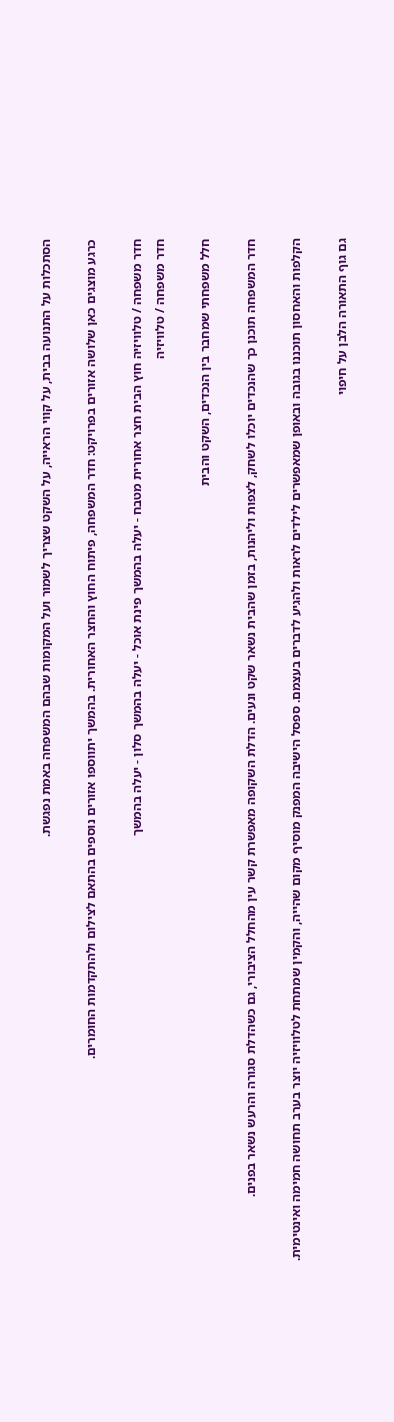הסתכלות על התנועה בבית, על קווי הראייה, על השקט שצריך לשמור ועל המקומות שבהם המשפחה באמת נפגשת.

כרגע מוצגים כאן שלושה אזורים בפרויקט: חדר המשפחה, פיתוח החוץ והחצר האחורית. בהמשך יתווספו אזורים נוספים בהתאם לצילום ולהתקדמות החומרים.

חדר משפחה / טלוויזיה חוץ הבית חצר אחורית מטבח - יעלה בהמשך פינת אוכל - יעלה בהמשך סלון - יעלה בהמשך
חדר משפחה / טלוויזיה

חלל משפחתי שמחבר בין הנכדים, השקט והבית

חדר המשפחה תוכנן כך שהנכדים יוכלו לשחק, לצפות וליהנות, בזמן שהבית נשאר שקט ונעים. הדלת השקופה מאפשרת קשר עין מהחלל הציבורי, גם כשהדלת סגורה והרעש נשאר בפנים.

הקלפות והאחסון תוכננו בגובה ובאופן שמאפשרים לילדים לראות ולהגיע לדברים בעצמם. ספסל הישיבה המפנק מוסיף מקום שהייה, והקמין שמתחת לטלוויזיה יוצר בערב תחושה חמימה ואינטימית.

גם גוף התאורה הלבן על חיפוי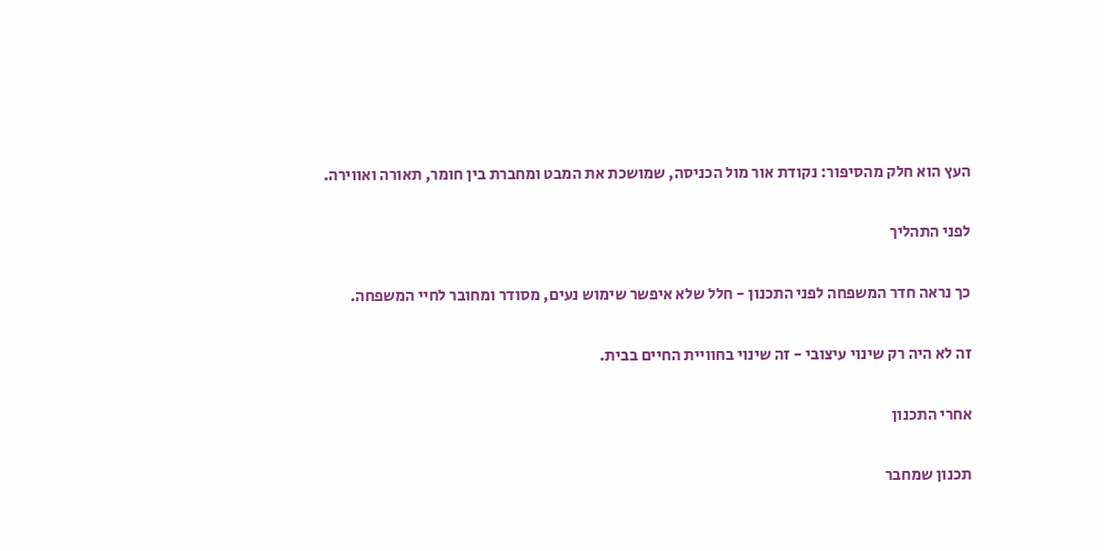העץ הוא חלק מהסיפור: נקודת אור מול הכניסה, שמושכת את המבט ומחברת בין חומר, תאורה ואווירה.

לפני התהליך

כך נראה חדר המשפחה לפני התכנון - חלל שלא איפשר שימוש נעים, מסודר ומחובר לחיי המשפחה.

זה לא היה רק שינוי עיצובי - זה שינוי בחוויית החיים בבית.

אחרי התכנון

תכנון שמחבר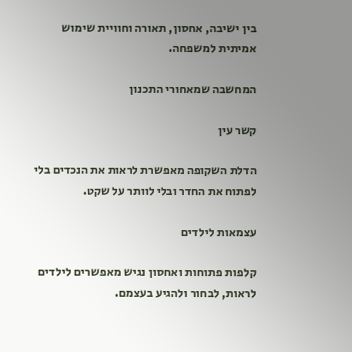בין ישיבה, אחסון, תאורה וחוויית שימוש אמיתית למשפחה.

המחשבה שמאחורי התכנון

קשר עין

הדלת השקופה מאפשרת לראות את הנכדים בלי לפתוח את החדר ובלי לוותר על שקט.

עצמאות לילדים

קלפות פתוחות ואחסון נגיש מאפשרים לילדים לראות, לבחור ולהגיע בעצמם.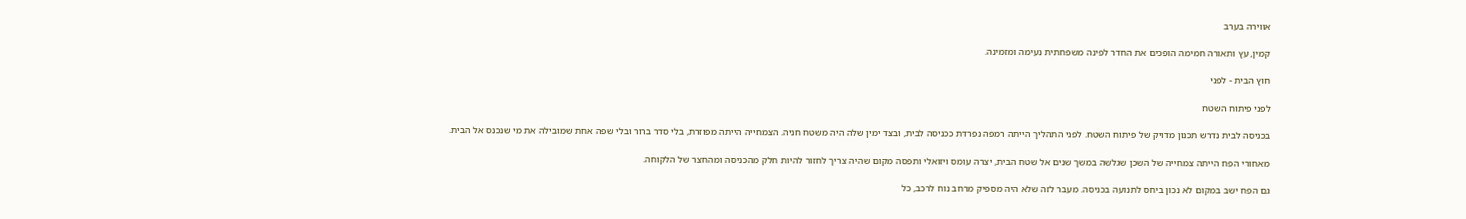אווירה בערב

קמין, עץ ותאורה חמימה הופכים את החדר לפינה משפחתית נעימה ומזמינה.

חוץ הבית - לפני

לפני פיתוח השטח

בכניסה לבית נדרש תכנון מדויק של פיתוח השטח. לפני התהליך הייתה רמפה נפרדת ככניסה לבית, ובצד ימין שלה היה משטח חניה. הצמחייה הייתה מפוזרת, בלי סדר ברור ובלי שפה אחת שמובילה את מי שנכנס אל הבית.

מאחורי הפח הייתה צמחייה של השכן שגלשה במשך שנים אל שטח הבית, יצרה עומס ויזואלי ותפסה מקום שהיה צריך לחזור להיות חלק מהכניסה ומהחצר של הלקוחה.

גם הפח ישב במקום לא נכון ביחס לתנועה בכניסה. מעבר לזה שלא היה מספיק מרחב נוח לרכב, כל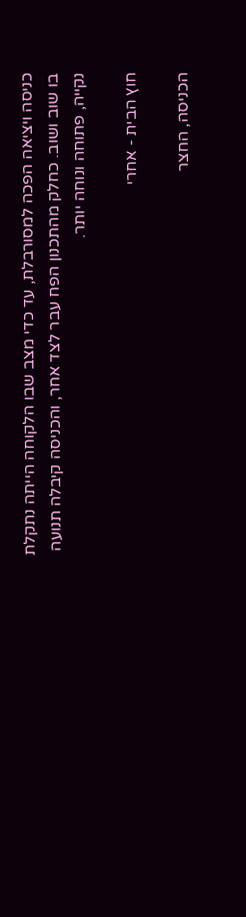כניסה ויציאה הפכה למסורבלת, עד כדי מצב שבו הלקוחה הייתה נתקלת בו שוב ושוב. כחלק מהתכנון הפח עבר לצד אחר, והכניסה קיבלה תנועה נקייה, פתוחה ונוחה יותר.

חוץ הבית - אחרי

הכניסה, החצר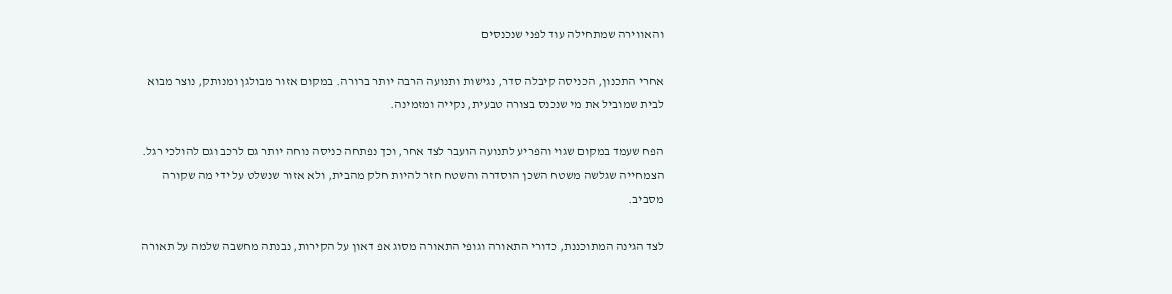והאווירה שמתחילה עוד לפני שנכנסים

אחרי התכנון, הכניסה קיבלה סדר, נגישות ותנועה הרבה יותר ברורה. במקום אזור מבולגן ומנותק, נוצר מבוא לבית שמוביל את מי שנכנס בצורה טבעית, נקייה ומזמינה.

הפח שעמד במקום שגוי והפריע לתנועה הועבר לצד אחר, וכך נפתחה כניסה נוחה יותר גם לרכב וגם להולכי רגל. הצמחייה שגלשה משטח השכן הוסדרה והשטח חזר להיות חלק מהבית, ולא אזור שנשלט על ידי מה שקורה מסביב.

לצד הגינה המתוכננת, כדורי התאורה וגופי התאורה מסוג אפ דאון על הקירות, נבנתה מחשבה שלמה על תאורה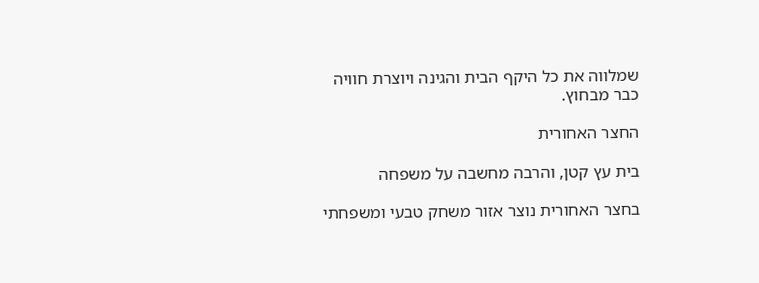שמלווה את כל היקף הבית והגינה ויוצרת חוויה כבר מבחוץ.

החצר האחורית

בית עץ קטן, והרבה מחשבה על משפחה

בחצר האחורית נוצר אזור משחק טבעי ומשפחתי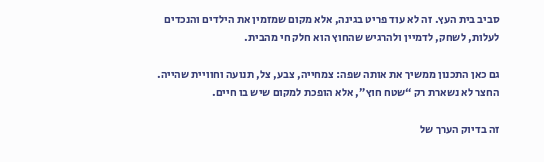סביב בית העץ. זה לא עוד פריט בגינה, אלא מקום שמזמין את הילדים והנכדים לעלות, לשחק, לדמיין ולהרגיש שהחוץ הוא חלק חי מהבית.

גם כאן התכנון ממשיך את אותה שפה: צמחייה, צבע, צל, תנועה וחוויית שהייה. החצר לא נשארת רק “שטח חוץ”, אלא הופכת למקום שיש בו חיים.

זה בדיוק הערך של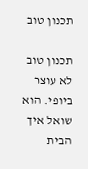תכנון טוב

תכנון טוב לא עוצר ביופי. הוא שואל איך הבית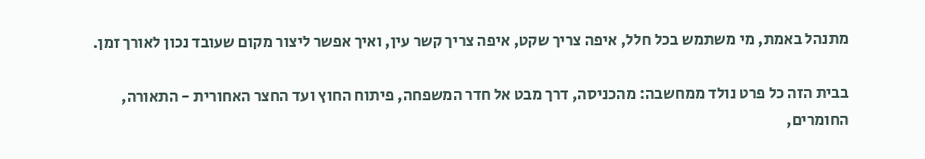מתנהל באמת, מי משתמש בכל חלל, איפה צריך שקט, איפה צריך קשר עין, ואיך אפשר ליצור מקום שעובד נכון לאורך זמן.

בבית הזה כל פרט נולד ממחשבה: מהכניסה, דרך מבט אל חדר המשפחה, פיתוח החוץ ועד החצר האחורית - התאורה, החומרים,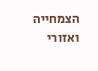הצמחייה ואזורי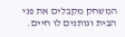המשחק מקבלים את פני הבית ונותנים לו חיים.